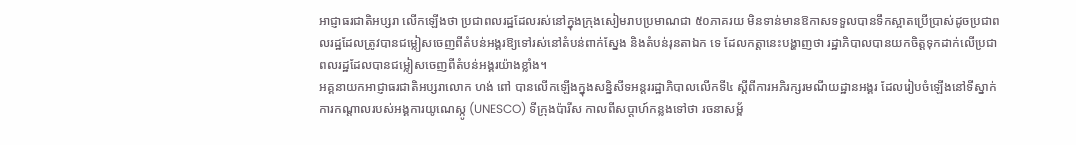អាជ្ញាធរជាតិអប្សរា លើកឡើងថា ប្រជាពលរដ្ឋដែលរស់នៅក្នុងក្រុងសៀមរាបប្រមាណជា ៥០ភាគរយ មិនទាន់មានឱកាសទទួលបានទឹកស្អាតប្រើប្រាស់ដូចប្រជាពលរដ្ឋដែលត្រូវបានជម្លៀសចេញពីតំបន់អង្គរឱ្យទៅរស់នៅតំបន់ពាក់ស្នែង និងតំបន់រុនតាឯក ទេ ដែលកត្តានេះបង្ហាញថា រដ្ឋាភិបាលបានយកចិត្តទុកដាក់លើប្រជាពលរដ្ឋដែលបានជម្លៀសចេញពីតំបន់អង្គរយ៉ាងខ្លាំង។
អគ្គនាយកអាជ្ញាធរជាតិអប្សរាលោក ហង់ ពៅ បានលើកឡើងក្នុងសន្និសីទអន្តររដ្ឋាភិបាលលើកទី៤ ស្តីពីការអភិរក្សរមណីយដ្ឋានអង្គរ ដែលរៀបចំឡើងនៅទីស្នាក់ការកណ្តាលរបស់អង្គការយូណេស្កូ (UNESCO) ទីក្រុងប៉ារីស កាលពីសប្តាហ៍កន្លងទៅថា រចនាសម្ព័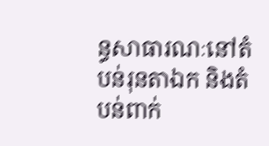ន្ធសាធារណៈនៅតំបន់រុនតាឯក និងតំបន់ពាក់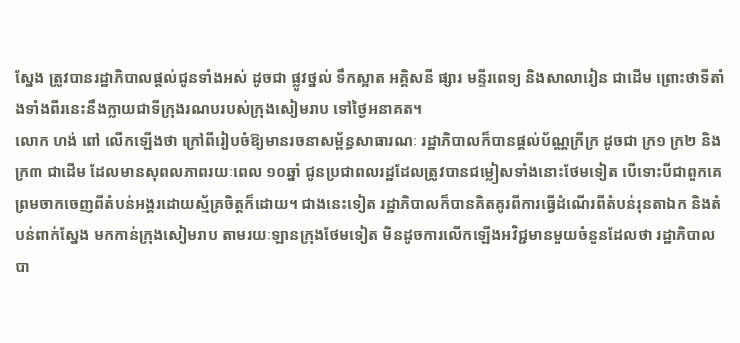ស្នែង ត្រូវបានរដ្ឋាភិបាលផ្តល់ជូនទាំងអស់ ដូចជា ផ្លូវថ្នល់ ទឹកស្អាត អគ្គិសនី ផ្សារ មន្ទីរពេទ្យ និងសាលារៀន ជាដើម ព្រោះថាទីតាំងទាំងពីរនេះនឹងក្លាយជាទីក្រុងរណបរបស់ក្រុងសៀមរាប ទៅថ្ងៃអនាគត។
លោក ហង់ ពៅ លើកឡើងថា ក្រៅពីរៀបចំឱ្យមានរចនាសម្ព័ន្ធសាធារណៈ រដ្ឋាភិបាលក៏បានផ្តល់ប័ណ្ណក្រីក្រ ដូចជា ក្រ១ ក្រ២ និង ក្រ៣ ជាដើម ដែលមានសុពលភាពរយៈពេល ១០ឆ្នាំ ជូនប្រជាពលរដ្ឋដែលត្រូវបានជម្លៀសទាំងនោះថែមទៀត បើទោះបីជាពួកគេព្រមចាកចេញពីតំបន់អង្គរដោយស្ម័គ្រចិត្តក៏ដោយ។ ជាងនេះទៀត រដ្ឋាភិបាលក៏បានគិតគូរពីការធ្វើដំណើរពីតំបន់រុនតាឯក និងតំបន់ពាក់ស្នែង មកកាន់ក្រុងសៀមរាប តាមរយៈឡានក្រុងថែមទៀត មិនដូចការលើកឡើងអវិជ្ជមានមួយចំនួនដែលថា រដ្ឋាភិបាលបា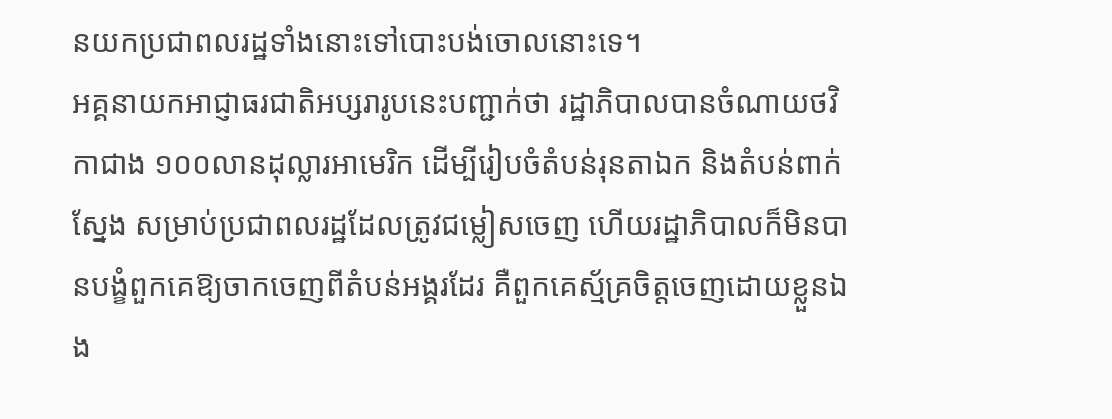នយកប្រជាពលរដ្ឋទាំងនោះទៅបោះបង់ចោលនោះទេ។
អគ្គនាយកអាជ្ញាធរជាតិអប្សរារូបនេះបញ្ជាក់ថា រដ្ឋាភិបាលបានចំណាយថវិកាជាង ១០០លានដុល្លារអាមេរិក ដើម្បីរៀបចំតំបន់រុនតាឯក និងតំបន់ពាក់ស្នែង សម្រាប់ប្រជាពលរដ្ឋដែលត្រូវជម្លៀសចេញ ហើយរដ្ឋាភិបាលក៏មិនបានបង្ខំពួកគេឱ្យចាកចេញពីតំបន់អង្គរដែរ គឺពួកគេស្ម័គ្រចិត្តចេញដោយខ្លួនឯង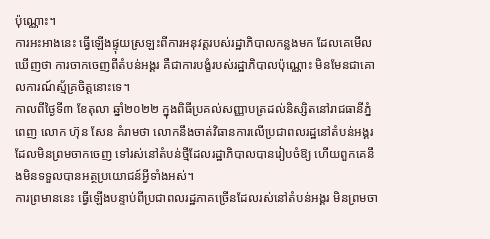ប៉ុណ្ណោះ។
ការអះអាងនេះ ធ្វើឡើងផ្ទុយស្រឡះពីការអនុវត្តរបស់រដ្ឋាភិបាលកន្លងមក ដែលគេមើលឃើញថា ការចាកចេញពីតំបន់អង្គរ គឺជាការបង្ខំរបស់រដ្ឋាភិបាលប៉ុណ្ណោះ មិនមែនជាគោលការណ៍ស្ម័គ្រចិត្តនោះទេ។
កាលពីថ្ងៃទី៣ ខែតុលា ឆ្នាំ២០២២ ក្នុងពិធីប្រគល់សញ្ញាបត្រដល់និស្សិតនៅរាជធានីភ្នំពេញ លោក ហ៊ុន សែន គំរាមថា លោកនឹងចាត់វិធានការលើប្រជាពលរដ្ឋនៅតំបន់អង្គរដែលមិនព្រមចាកចេញ ទៅរស់នៅតំបន់ថ្មីដែលរដ្ឋាភិបាលបានរៀបចំឱ្យ ហើយពួកគេនឹងមិនទទួលបានអត្ថប្រយោជន៍អ្វីទាំងអស់។
ការព្រមាននេះ ធ្វើឡើងបន្ទាប់ពីប្រជាពលរដ្ឋភាគច្រើនដែលរស់នៅតំបន់អង្គរ មិនព្រមចា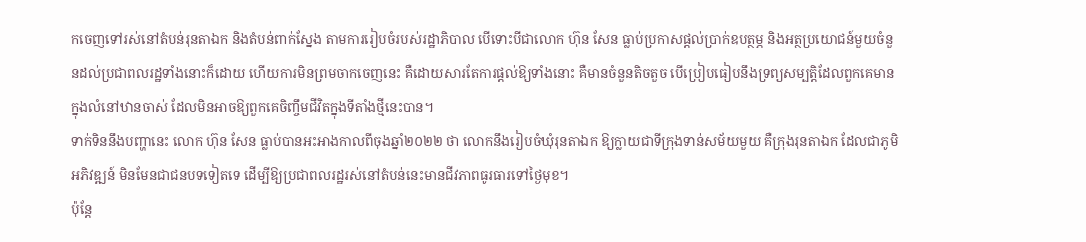កចេញទៅរស់នៅតំបន់រុនតាឯក និងតំបន់ពាក់ស្នែង តាមការរៀបចំរបស់រដ្ឋាភិបាល បើទោះបីជាលោក ហ៊ុន សែន ធ្លាប់ប្រកាសផ្តល់ប្រាក់ឧបត្ថម្ភ និងអត្ថប្រយោជន៍មួយចំនួនដល់ប្រជាពលរដ្ឋទាំងនោះក៏ដោយ ហើយការមិនព្រមចាកចេញនេះ គឺដោយសារតែការផ្តល់ឱ្យទាំងនោះ គឺមានចំនួនតិចតួច បើប្រៀបធៀបនឹងទ្រព្យសម្បត្តិដែលពួកគេមានក្នុងលំនៅឋានចាស់ ដែលមិនអាចឱ្យពួកគេចិញ្ចឹមជីវិតក្នុងទីតាំងថ្មីនេះបាន។
ទាក់ទិននឹងបញ្ហានេះ លោក ហ៊ុន សែន ធ្លាប់បានអះអាងកាលពីចុងឆ្នាំ២០២២ ថា លោកនឹងរៀបចំឃុំរុនតាឯក ឱ្យក្លាយជាទីក្រុងទាន់សម័យមួយ គឺក្រុងរុនតាឯក ដែលជាភូមិអភិវឌ្ឍន៍ មិនមែនជាជនបទទៀតទេ ដើម្បីឱ្យប្រជាពលរដ្ឋរស់នៅតំបន់នេះមានជីវភាពធូរធារទៅថ្ងៃមុខ។
ប៉ុន្តែ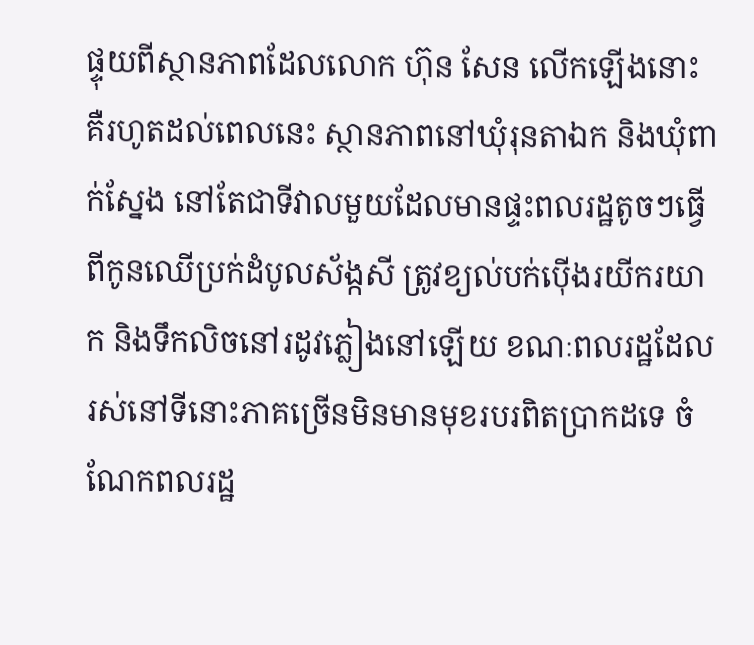ផ្ទុយពីស្ថានភាពដែលលោក ហ៊ុន សែន លើកឡើងនោះ គឺរហូតដល់ពេលនេះ ស្ថានភាពនៅឃុំរុនតាឯក និងឃុំពាក់ស្នែង នៅតែជាទីវាលមួយដែលមានផ្ទះពលរដ្ឋតូចៗធ្វើពីកូនឈើប្រក់ដំបូលស័ង្កសី ត្រូវខ្យល់បក់ប៉ើងរយីករយាក និងទឹកលិចនៅរដូវភ្លៀងនៅឡើយ ខណៈពលរដ្ឋដែលរស់នៅទីនោះភាគច្រើនមិនមានមុខរបរពិតប្រាកដទេ ចំណែកពលរដ្ឋ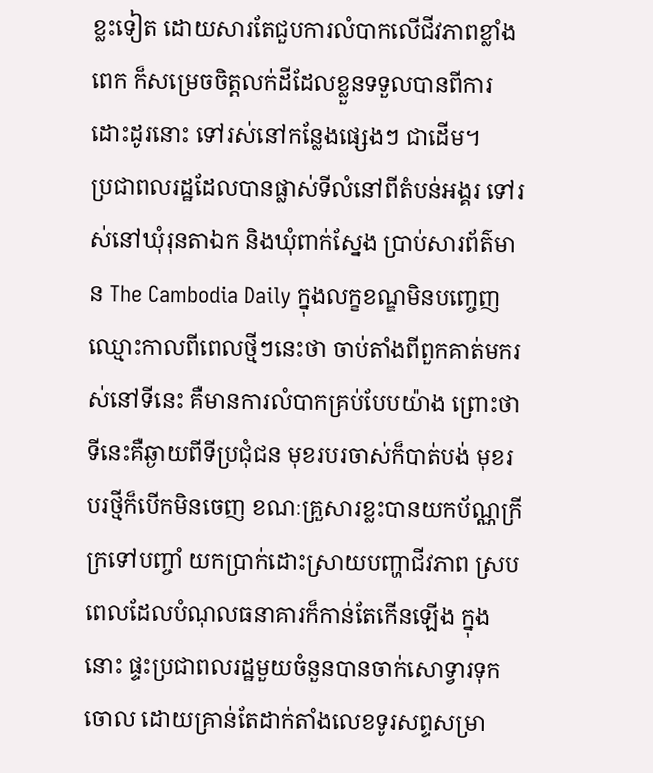ខ្លះទៀត ដោយសារតែជួបការលំបាកលើជីវភាពខ្លាំងពេក ក៏សម្រេចចិត្តលក់ដីដែលខ្លួនទទួលបានពីការដោះដូរនោះ ទៅរស់នៅកន្លែងផ្សេងៗ ជាដើម។
ប្រជាពលរដ្ឋដែលបានផ្លាស់ទីលំនៅពីតំបន់អង្គរ ទៅរស់នៅឃុំរុនតាឯក និងឃុំពាក់ស្នែង ប្រាប់សារព័ត៌មាន The Cambodia Daily ក្នុងលក្ខខណ្ឌមិនបញ្ចេញឈ្មោះកាលពីពេលថ្មីៗនេះថា ចាប់តាំងពីពួកគាត់មករស់នៅទីនេះ គឺមានការលំបាកគ្រប់បែបយ៉ាង ព្រោះថាទីនេះគឺឆ្ងាយពីទីប្រជុំជន មុខរបរចាស់ក៏បាត់បង់ មុខរបរថ្មីក៏បើកមិនចេញ ខណៈគ្រួសារខ្លះបានយកប័ណ្ណក្រីក្រទៅបញ្ចាំ យកប្រាក់ដោះស្រាយបញ្ហាជីវភាព ស្របពេលដែលបំណុលធនាគារក៏កាន់តែកើនឡើង ក្នុងនោះ ផ្ទះប្រជាពលរដ្ឋមួយចំនួនបានចាក់សោទ្វារទុកចោល ដោយគ្រាន់តែដាក់តាំងលេខទូរសព្ទសម្រា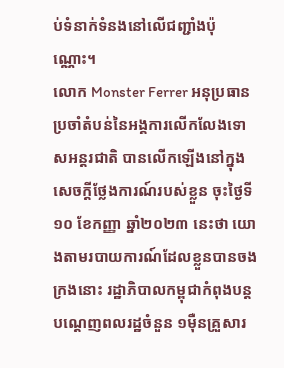ប់ទំនាក់ទំនងនៅលើជញ្ជាំងប៉ុណ្ណោះ។
លោក Monster Ferrer អនុប្រធានប្រចាំតំបន់នៃអង្គការលើកលែងទោសអន្តរជាតិ បានលើកឡើងនៅក្នុងសេចក្ដីថ្លែងការណ៍របស់ខ្លួន ចុះថ្ងៃទី១០ ខែកញ្ញា ឆ្នាំ២០២៣ នេះថា យោងតាមរបាយការណ៍ដែលខ្លួនបានចងក្រងនោះ រដ្ឋាភិបាលកម្ពុជាកំពុងបន្តបណ្ដេញពលរដ្ឋចំនួន ១ម៉ឺនគ្រួសារ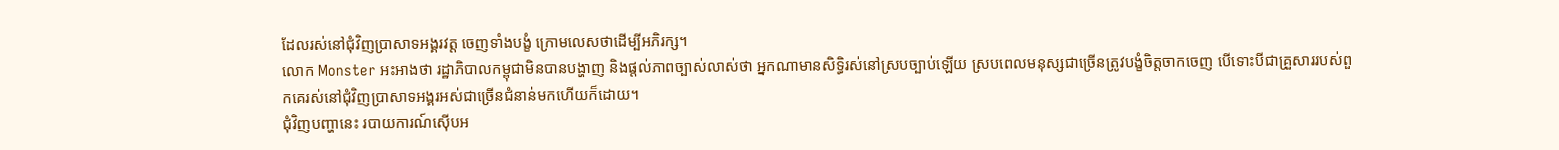ដែលរស់នៅជុំវិញប្រាសាទអង្គរវត្ត ចេញទាំងបង្ខំ ក្រោមលេសថាដើម្បីអភិរក្ស។
លោក Monster អះអាងថា រដ្ឋាភិបាលកម្ពុជាមិនបានបង្ហាញ និងផ្តល់ភាពច្បាស់លាស់ថា អ្នកណាមានសិទ្ធិរស់នៅស្របច្បាប់ឡើយ ស្របពេលមនុស្សជាច្រើនត្រូវបង្ខំចិត្តចាកចេញ បើទោះបីជាគ្រួសាររបស់ពួកគេរស់នៅជុំវិញប្រាសាទអង្គរអស់ជាច្រើនជំនាន់មកហើយក៏ដោយ។
ជុំវិញបញ្ហានេះ របាយការណ៍ស៊ើបអ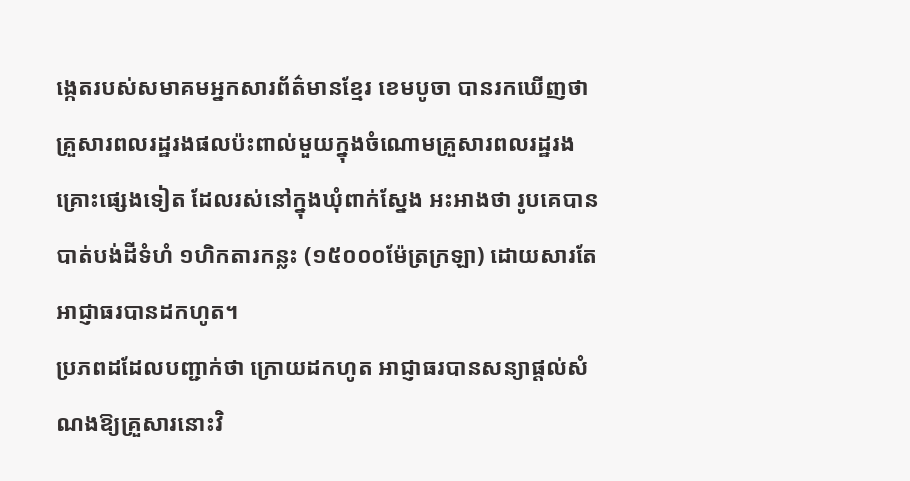ង្កេតរបស់សមាគមអ្នកសារព័ត៌មានខ្មែរ ខេមបូចា បានរកឃើញថា គ្រួសារពលរដ្ឋរងផលប៉ះពាល់មួយក្នុងចំណោមគ្រួសារពលរដ្ឋរងគ្រោះផ្សេងទៀត ដែលរស់នៅក្នុងឃុំពាក់ស្នែង អះអាងថា រូបគេបានបាត់បង់ដីទំហំ ១ហិកតារកន្លះ (១៥០០០ម៉ែត្រក្រឡា) ដោយសារតែអាជ្ញាធរបានដកហូត។
ប្រភពដដែលបញ្ជាក់ថា ក្រោយដកហូត អាជ្ញាធរបានសន្យាផ្តល់សំណងឱ្យគ្រួសារនោះវិ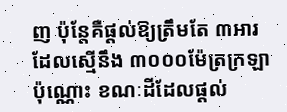ញ ប៉ុន្តែគឺផ្តល់ឱ្យត្រឹមតែ ៣អារ ដែលស្មើនឹង ៣០០០ម៉ែត្រក្រឡាប៉ុណ្ណោះ ខណៈដីដែលផ្តល់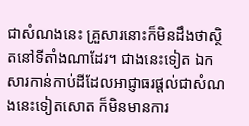ជាសំណងនេះ គ្រួសារនោះក៏មិនដឹងថាស្ថិតនៅទីតាំងណាដែរ។ ជាងនេះទៀត ឯកសារកាន់កាប់ដីដែលអាជ្ញាធរផ្តល់ជាសំណងនេះទៀតសោត ក៏មិនមានការ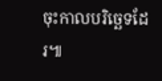ចុះកាលបរិច្ឆេទដែរ៕